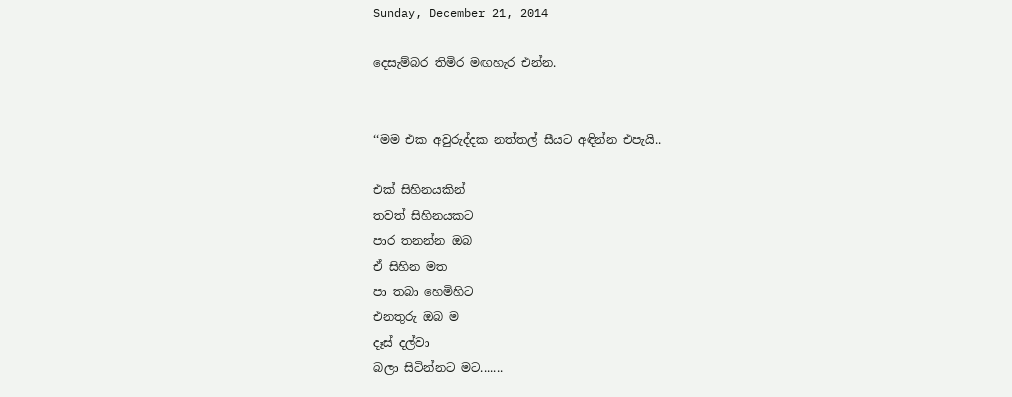Sunday, December 21, 2014

දෙසැම්බර තිමිර මඟහැර එන්න.


‘‘මම එක අවුරුද්දක නත්තල් සීයට අඳින්න එපැයි..

එක් සිහිනයකින්
තවත් සිහිනයකට
පාර තනන්න ඔබ
ඒ සිහින මත
පා තබා හෙමිහිට
එනතුරු ඔබ ම
දෑස් දල්වා
බලා සිටින්නට මට.......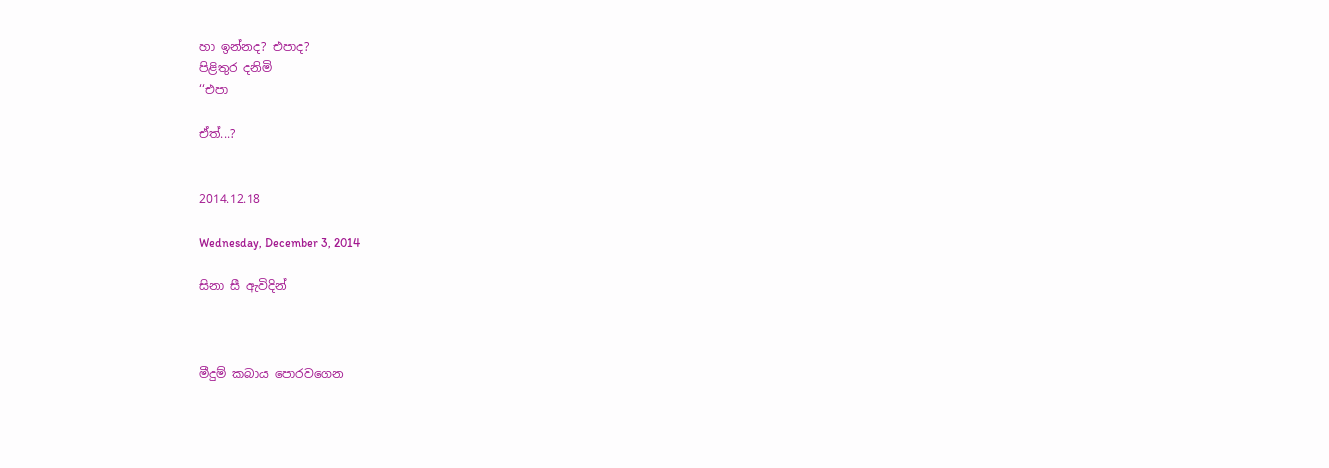හා ඉන්නද? එපාද?
පිළිතුර දනිමි
‘‘එපා

ඒත්...?


2014.12.18

Wednesday, December 3, 2014

සිනා සී ඇවිදින්



මීදුම් කබාය පොරවගෙන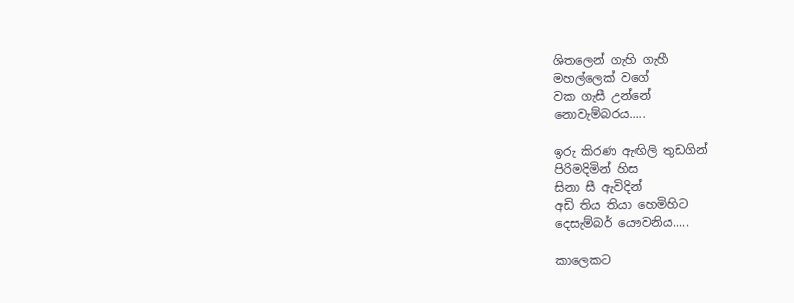ශිතලෙන් ගැහි ගැහී
මහල්ලෙක් වගේ
වක ගැසී උන්නේ
නොවැම්බරය.....

ඉරු කිරණ ඇඟිලි තුඩගින්
පිරිමදිමින් හිස
සිනා සී ඇවිදින්
අඩි තිය තියා හෙමිහිට
දෙසැම්බර් යෞවනිය.....

කාලෙකට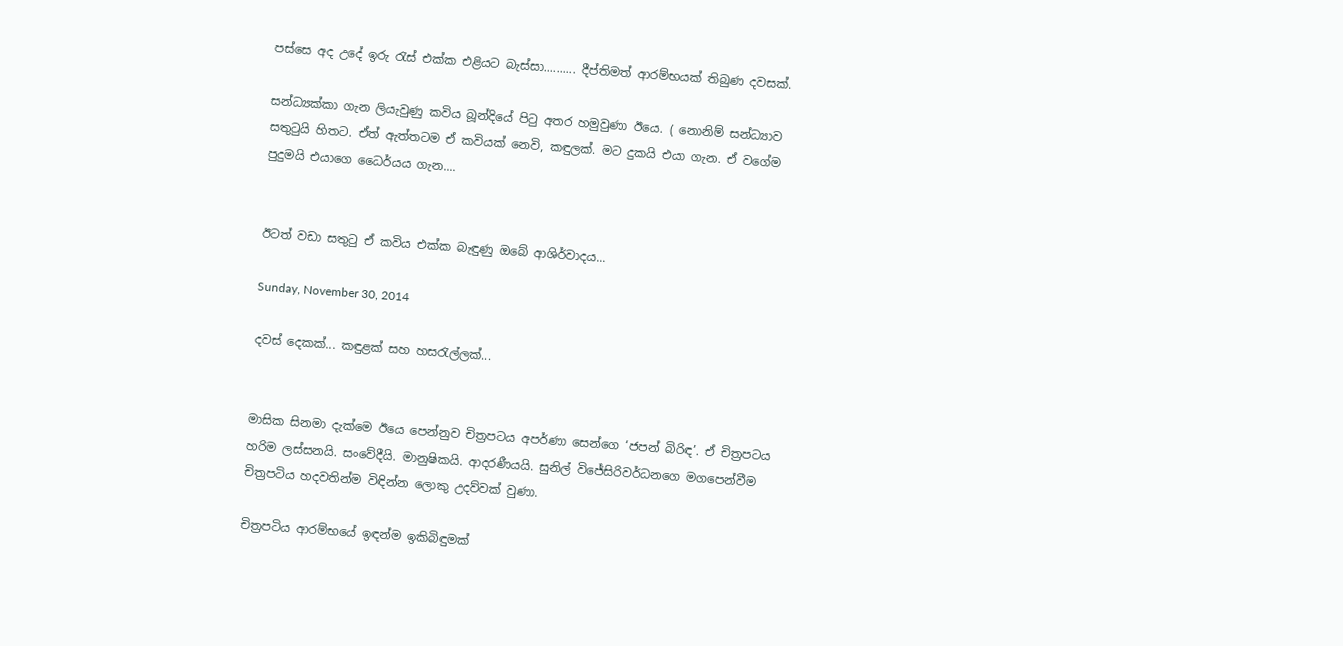පස්සෙ අද උදේ ඉරු රැස් එක්ක එළියට බැස්සා.......... දීප්තිමත් ආරම්භයක් තිබුණ දවසක්.

සන්ධ්‍යක්කා ගැන ලියැවුණු කවිය බූන්දියේ පිටු අතර හමුවුණා ඊයෙ. ( නොනිම් සන්ධ්‍යාව සතුටුයි හිතට. ඒත් ඇත්තටම ඒ කවියක් නෙවි, කඳුලක්. මට දුකයි එයා ගැන. ඒ වගේම පුදුමයි එයාගෙ ධෛර්යය ගැන....


ඊටත් වඩා සතුටු ඒ කවිය එක්ක බැඳුණු ඔබේ ආශිර්වාදය...

Sunday, November 30, 2014

දවස් දෙකක්... කඳුළක් සහ හසරැල්ලක්...


මාසික සිනමා දැක්මෙ ඊයෙ පෙන්නුව චිත්‍රපටය අපර්ණා සෙන්ගෙ ‘ජපන් බිරිඳ’. ඒ චිත්‍රපටය හරිම ලස්සනයි. සංවේදීයි. මානුෂිකයි. ආදරණීයයි. සුනිල් විජේසිරිවර්ධනගෙ මගපෙන්වීම චිත්‍රපටිය හදවතින්ම විඳින්න ලොකු උදව්වක් වුණා.

චිත්‍රපටිය ආරම්භයේ ඉඳන්ම ඉකිබිඳුමක්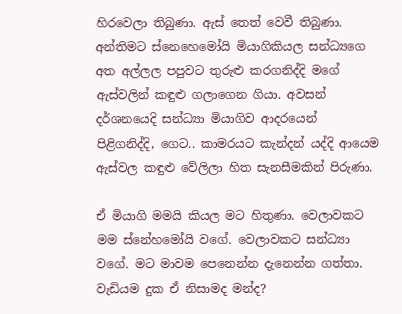හිරවෙලා තිබුණා. ඇස් තෙත් වෙවී තිබුණා. අන්තිමට ස්නෙහෙමෝයි මියාගිකියල සන්ධ්‍යගෙ අත අල්ලල පපුවට තුරුළු කරගනිද්දි මගේ ඇස්වලින් කඳුළු ගලාගෙන ගියා. අවසන් දර්ශනයෙදි සන්ධ්‍යා මියාගිව ආදරයෙන් පිළිගනිද්දි, ගෙට.. කාමරයට කැන්දන් යද්දි ආයෙම ඇස්වල කඳුළු වේලිලා හිත සැනසීමකින් පිරුණා.

ඒ මියාගි මමයි කියල මට හිතුණා. වෙලාවකට මම ස්නේහමෝයි වගේ. වෙලාවකට සන්ධ්‍යා වගේ. මට මාවම පෙනෙන්න දැනෙන්න ගත්තා. වැඩියම දුක ඒ නිසාමද මන්ද?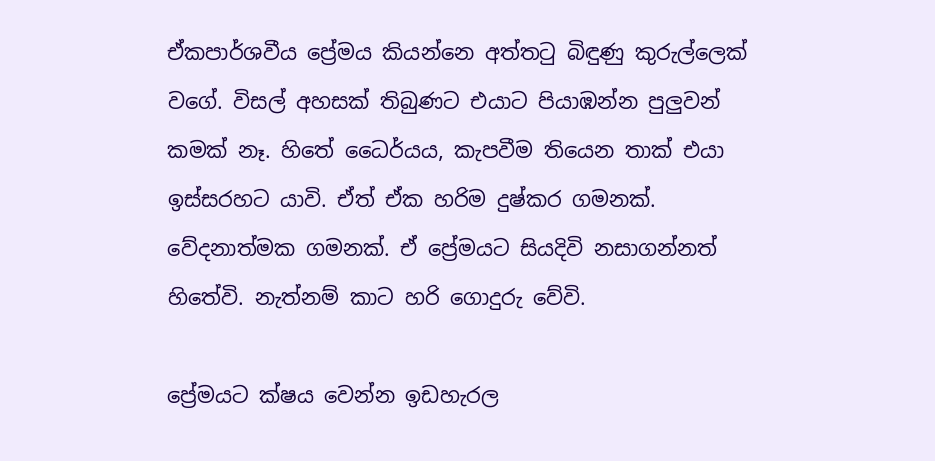ඒකපාර්ශවීය ප්‍රේමය කියන්නෙ අත්තටු බිඳුණු කුරුල්ලෙක් වගේ. විසල් අහසක් තිබුණට එයාට පියාඹන්න පුලුවන් කමක් නෑ. හිතේ ධෛර්යය, කැපවීම තියෙන තාක් එයා ඉස්සරහට යාවි. ඒත් ඒක හරිම දුෂ්කර ගමනක්. වේදනාත්මක ගමනක්. ඒ ප්‍රේමයට සියදිවි නසාගන්නත් හිතේවි. නැත්නම් කාට හරි ගොදුරු වේවි.

ප්‍රේමයට ක්ෂය වෙන්න ඉඩහැරල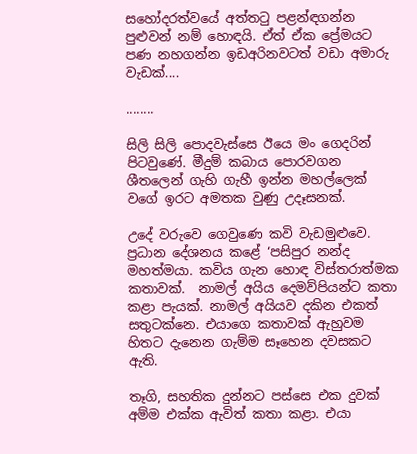සහෝදරත්වයේ අත්තටු පළන්ඳගන්න පුළුවන් නම් හොඳයි. ඒත් ඒක ප්‍රේමයට පණ නහගන්න ඉඩඅරිනවටත් වඩා අමාරු වැඩක්....

........

සිලි සිලි පොදවැස්සෙ ඊයෙ මං ගෙදරින් පිටවුණේ. මීදුම් කබාය පොරවගන ශීතලෙන් ගැහි ගැහී ඉන්න මහල්ලෙක් වගේ ඉරට අමතක වුණු උදෑසනක්.

උදේ වරුවෙ ගෙවුණෙ කවි වැඩමුළුවෙ.  ප්‍රධාන දේශනය කළේ ‘පසිපුර නන්ද මහත්මයා. කවිය ගැන හොඳ විස්තරාත්මක කතාවක්.  නාමල් අයිය දෙමව්පියන්ට කතා කළා පැයක්. නාමල් අයියව දකින එකත් සතුටක්නෙ. එයාගෙ කතාවක් ඇහුවම හිතට දැනෙන ගැම්ම සෑහෙන දවසකට ඇති.

තෑගි, සහතික දුන්නට පස්සෙ එක දුවක් අම්ම එක්ක ඇවිත් කතා කළා. එයා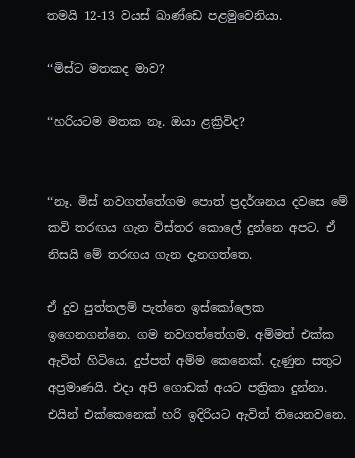තමයි 12-13 වයස් ඛාණ්ඩෙ පළමුවෙනියා.

‘‘මිස්ට මතකද මාව?

‘‘හරියටම මතක නෑ. ඔයා ළක්‍රිවිද?


‘‘නෑ. මිස් නවගත්තේගම පොත් ප්‍රදර්ශනය දවසෙ මේ කවි තරඟය ගැන විස්තර කොලේ දුන්නෙ අපට. ඒ නිසයි මේ තරඟය ගැන දැනගත්තෙ.

ඒ දුව පුත්තලම් පැත්තෙ ඉස්කෝලෙක ඉගෙනගන්නෙ. ගම නවගත්තේගම. අම්මත් එක්ක ඇවිත් හිටියෙ. දුප්පත් අම්ම කෙනෙක්. දැණුන සතුට අප්‍රමාණයි. එදා අපි ගොඩක් අයට පත්‍රිකා දුන්නා. එයින් එක්කෙනෙක් හරි ඉදිරියට ඇවිත් තියෙනවනෙ.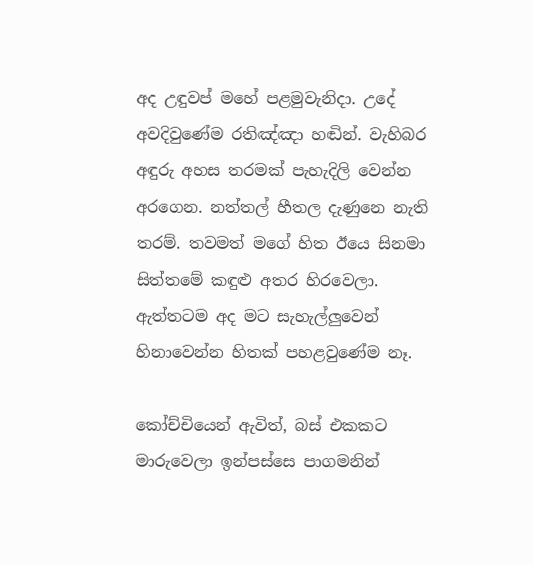අද උඳුවප් මහේ පළමුවැනිදා. උදේ අවදිවුණේම රතිඤ්ඤා හඬින්. වැහිබර අඳුරු අහස තරමක් පැහැදිලි වෙන්න අරගෙන. නත්තල් හීතල දැණුනෙ නැති තරම්. තවමත් මගේ හිත ඊයෙ සිනමා සිත්තමේ කඳුළු අතර හිරවෙලා. ඇත්තටම අද මට සැහැල්ලුවෙන් හිනාවෙන්න හිතක් පහළවුණේම නෑ.

කෝච්චියෙන් ඇවිත්, බස් එකකට මාරුවෙලා ඉන්පස්සෙ පාගමනින්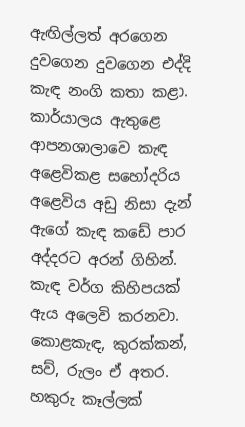ඇඟිල්ලත් අරගෙන දුවගෙන දුවගෙන එද්දි කැඳ නංගි කතා කළා. කාර්යාලය ඇතුළෙ ආපනශාලාවෙ කැඳ අළෙවිකළ සහෝදරිය අළෙවිය අඩු නිසා දැන් ඇගේ කැඳ කඩේ පාර අද්දරට අරන් ගිහින්. කැඳ වර්ග කිහිපයක් ඇය අලෙවි කරනවා. කොළකැඳ, කුරක්කන්, සව්, රුලං ඒ අතර. හකුරු කෑල්ලක්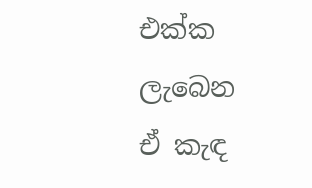එක්ක ලැබෙන ඒ කැඳ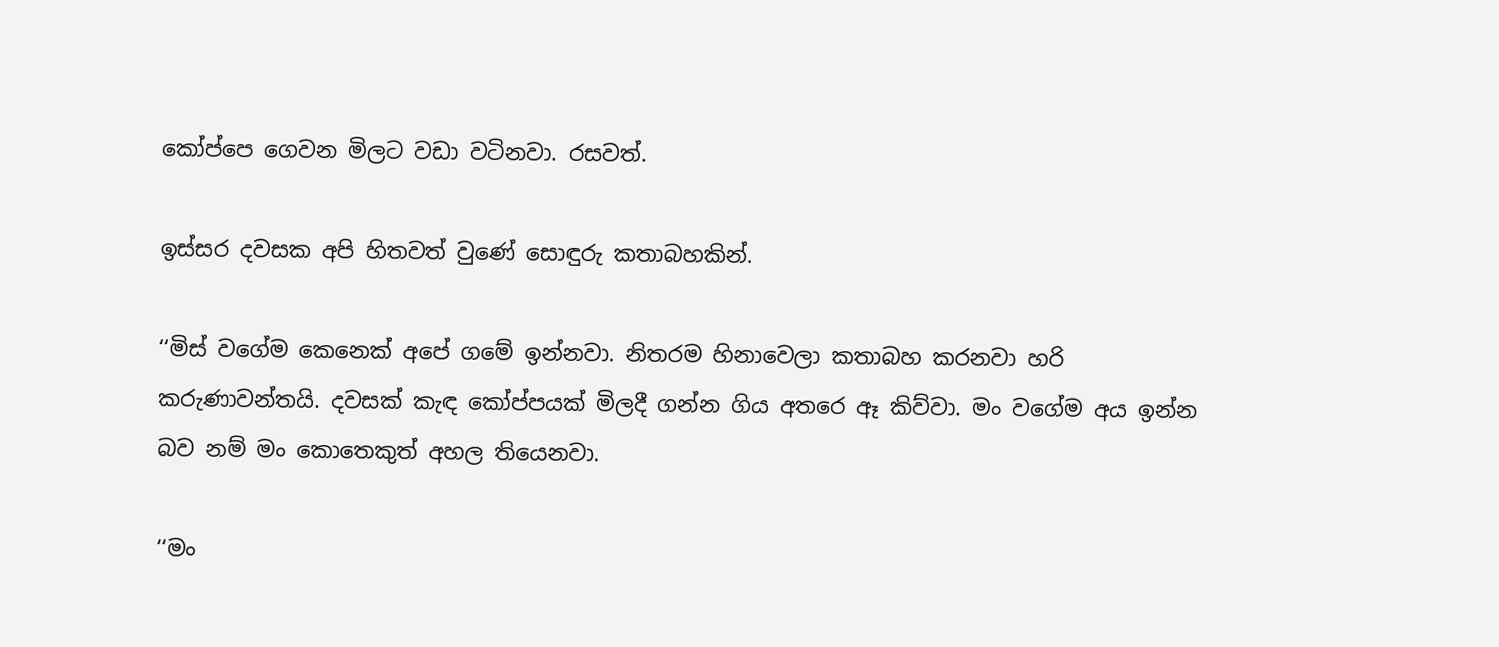කෝප්පෙ ගෙවන මිලට වඩා වටිනවා. රසවත්.

ඉස්සර දවසක අපි හිතවත් වුණේ සොඳුරු කතාබහකින්.

‘‘මිස් වගේම කෙනෙක් අපේ ගමේ ඉන්නවා. නිතරම හිනාවෙලා කතාබහ කරනවා හරි කරුණාවන්තයි. දවසක් කැඳ කෝප්පයක් මිලදී ගන්න ගිය අතරෙ ඈ කිව්වා. මං වගේම අය ඉන්න බව නම් මං කොතෙකුත් අහල තියෙනවා.

‘‘මං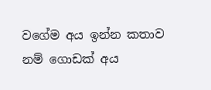වගේම අය ඉන්න කතාව නම් ගොඩක් අය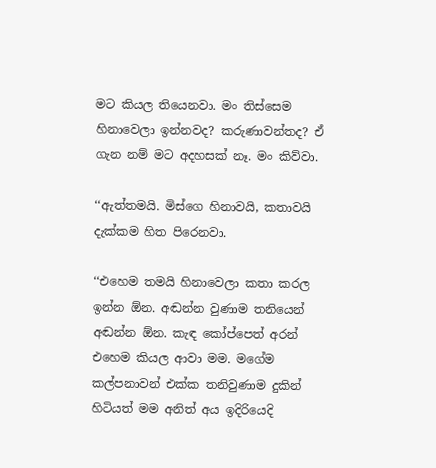මට කියල තියෙනවා. මං තිස්සෙම හිනාවෙලා ඉන්නවද? කරුණාවන්තද? ඒ ගැන නම් මට අදහසක් නෑ. මං කිව්වා.

‘‘ඇත්තමයි. මිස්ගෙ හිනාවයි, කතාවයි දැක්කම හිත පිරෙනවා.

‘‘එහෙම තමයි හිනාවෙලා කතා කරල ඉන්න ඕන. අඬන්න වුණාම තනියෙන් අඬන්න ඕන. කැඳ කෝප්පෙත් අරන් එහෙම කියල ආවා මම. මගේම කල්පනාවන් එක්ක තනිවුණාම දුකින් හිටියත් මම අනිත් අය ඉදිරියෙදි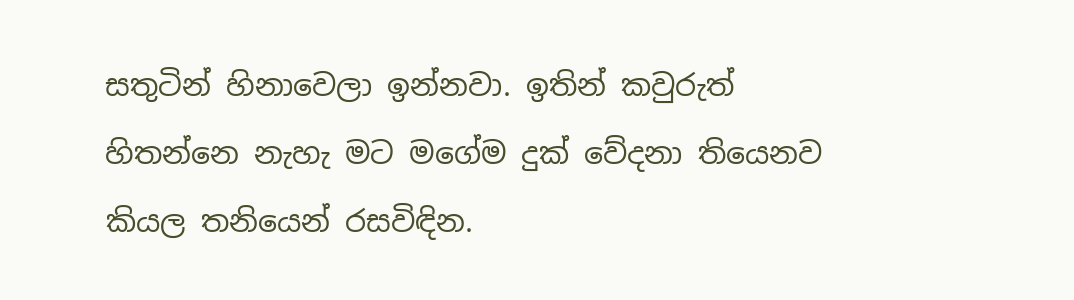සතුටින් හිනාවෙලා ඉන්නවා. ඉතින් කවුරුත් හිතන්නෙ නැහැ මට මගේම දුක් වේදනා තියෙනව කියල තනියෙන් රසවිඳින.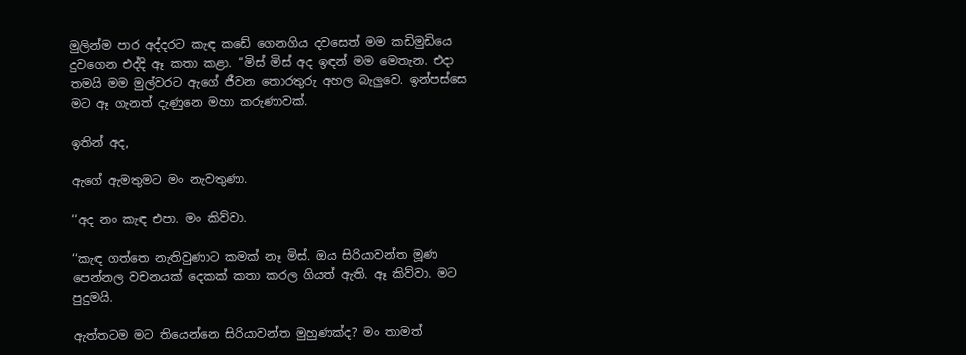මුලින්ම පාර අද්දරට කැඳ කඩේ ගෙනගිය දවසෙත් මම කඩිමුඩියෙ දුවගෙන එද්දි ඈ කතා කළා. ‘‘මිස් මිස් අද ඉඳන් මම මෙතැන. එදා තමයි මම මුල්වරට ඇගේ ජීවන තොරතුරු අහල බැලුවෙ. ඉන්පස්සෙ මට ඈ ගැනත් දැණුනෙ මහා කරුණාවක්.

ඉතින් අද,

ඇගේ ඇමතුමට මං නැවතුණා.

‘‘අද නං කැඳ එපා. මං කිව්වා.

‘‘කැඳ ගත්තෙ නැතිවුණාට කමක් නෑ මිස්. ඔය සිරියාවන්ත මූණ පෙන්නල වචනයක් දෙකක් කතා කරල ගියත් ඇති. ඈ කිව්වා. මට පුදුමයි.

ඇත්තටම මට තියෙන්නෙ සිරියාවන්ත මුහුණක්ද? මං තාමත්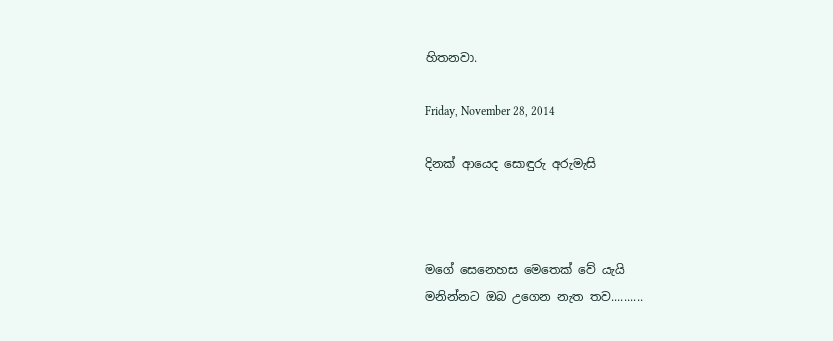හිතනවා.

Friday, November 28, 2014

දිනක් ආයෙද සොඳුරු අරුමැසි



මගේ සෙනෙහස මෙතෙක් වේ යැයි
මනින්නට ඔබ උගෙන නැත තව..........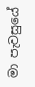මා පැවසුයේ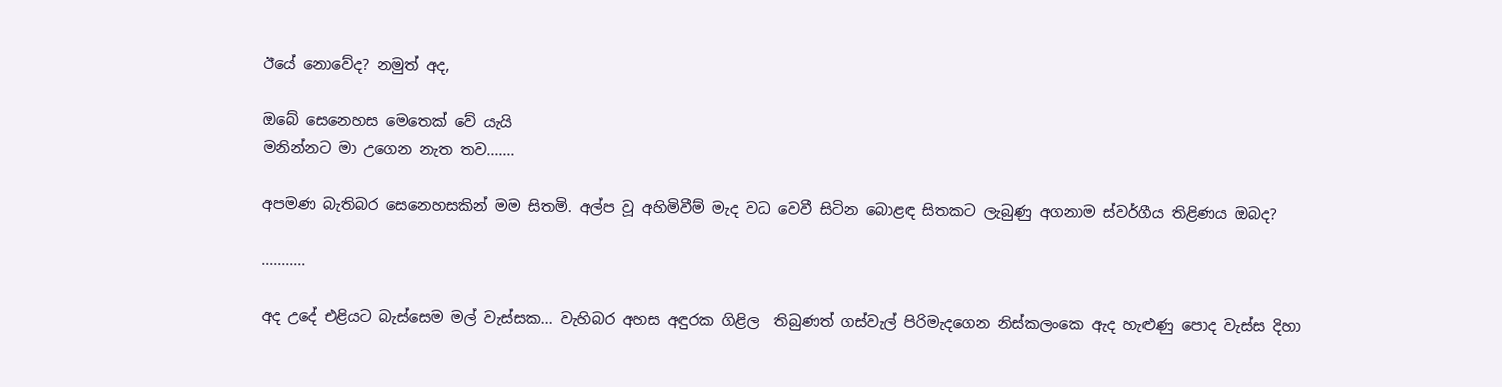ඊයේ නොවේද? නමුත් අද,

ඔබේ සෙනෙහස මෙතෙක් වේ යැයි
මනින්නට මා උගෙන නැත තව.......

අපමණ බැතිබර සෙනෙහසකින් මම සිතමි. අල්ප වූ අහිමිවීම් මැද වධ වෙවී සිටින බොළඳ සිතකට ලැබුණු අගනාම ස්වර්ගීය තිළිණය ඔබද?

...........

අද උදේ එළියට බැස්සෙම මල් වැස්සක... වැහිබර අහස අඳුරක ගිළිල  තිබුණත් ගස්වැල් පිරිමැදගෙන නිස්කලංකෙ ඇද හැළුණු පොද වැස්ස දිහා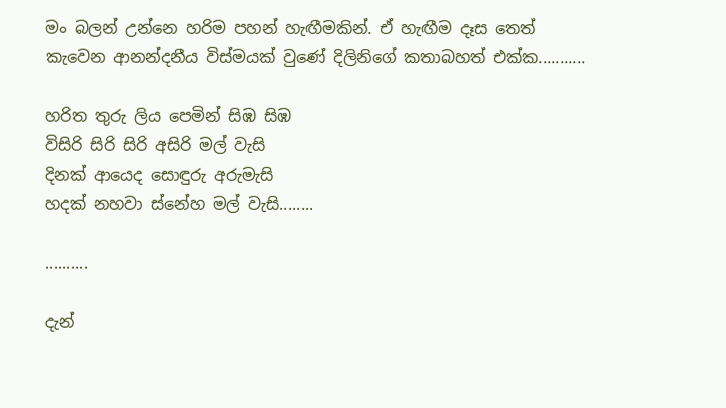මං බලන් උන්නෙ හරිම පහන් හැඟීමකින්. ඒ හැඟීම දෑස තෙත් කැවෙන ආනන්දනීය විස්මයක් වුණේ දිලිනිගේ කතාබහත් එක්ක...........

හරිත තුරු ලිය පෙමින් සිඹ සිඹ
විසිරි සිරි සිරි අසිරි මල් වැසි
දිනක් ආයෙද සොඳුරු අරුමැසි
හදක් නහවා ස්නේහ මල් වැසි........

..........

දැන්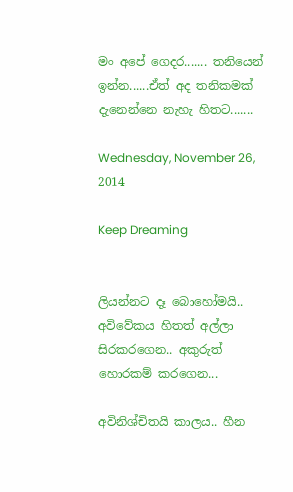මං අපේ ගෙදර....... තනියෙන් ඉන්න......ඒත් අද තනිකමක් දැනෙන්නෙ නැහැ හිතට.......

Wednesday, November 26, 2014

Keep Dreaming


ලියන්නට දෑ බොහෝමයි.. අවිවේකය හිතත් අල්ලා සිරකරගෙන.. අකුරුත් හොරකම් කරගෙන...

අවිනිශ්චිතයි කාලය.. හීන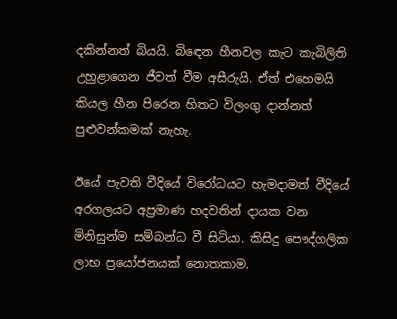දකින්නත් බියයි. බිඳෙන හීනවල කැට කැබිලිති උහුළාගෙන ජීවත් වීම අසීරුයි. ඒත් එහෙමයි කියල හීන පිරෙන හිතට විලංගු දාන්නත් පුළුවන්කමක් නැහැ.

ඊයේ පැවති වීදියේ විරෝධයට හැමදාමත් වීදියේ අරගලයට අප්‍රමාණ හදවතින් දායක වන මිනිසුන්ම සම්බන්ධ වී සිටියා. කිසිදු පෞද්ගලික ලාභ ප්‍රයෝජනයක් නොතකාම.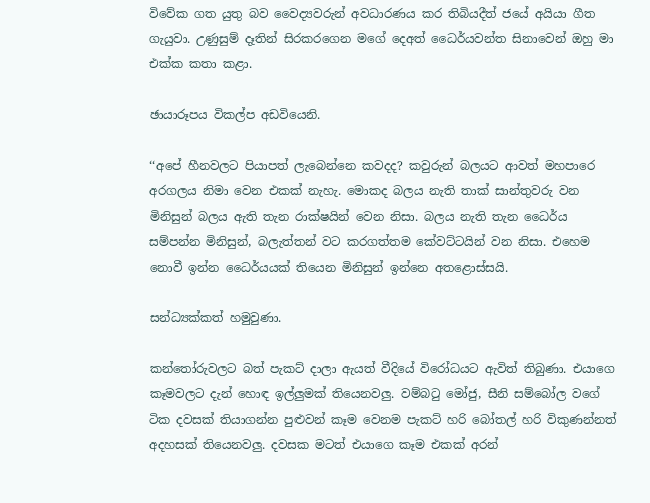විවේක ගත යුතු බව වෛද්‍යවරුන් අවධාරණය කර තිබියදීත් ජයේ අයියා ගීත ගැයුවා. උණුසුම් දෑතින් සිරකරගෙන මගේ දෙඅත් ධෛර්යවන්ත සිනාවෙන් ඔහු මා එක්ක කතා කළා.

ඡායාරූපය විකල්ප අඩවියෙනි.

‘‘අපේ හීනවලට පියාපත් ලැබෙන්නෙ කවදද? කවුරුන් බලයට ආවත් මහපාරෙ අරගලය නිමා වෙන එකක් නැහැ. මොකද බලය නැති තාක් සාන්තුවරු වන මිනිසුන් බලය ඇති තැන රාක්ෂයින් වෙන නිසා. බලය නැති තැන ධෛර්ය සම්පන්න මිනිසුන්, බලැත්තන් වට කරගත්තම කේවට්ටයින් වන නිසා. එහෙම නොවී ඉන්න ධෛර්යයක් තියෙන මිනිසුන් ඉන්නෙ අතළොස්සයි.

සන්ධ්‍යක්කත් හමුවුණා.

කන්තෝරුවලට බත් පැකට් දාලා ඇයත් වීදියේ විරෝධයට ඇවිත් තිබුණා. එයාගෙ කෑමවලට දැන් හොඳ ඉල්ලුමක් තියෙනවලු. වම්බටු මෝජු, සීනි සම්බෝල වගේ ටික දවසක් තියාගන්න පුළුවන් කෑම වෙනම පැකට් හරි බෝතල් හරි විකුණන්නත් අදහසක් තියෙනවලු. දවසක මටත් එයාගෙ කෑම එකක් අරන්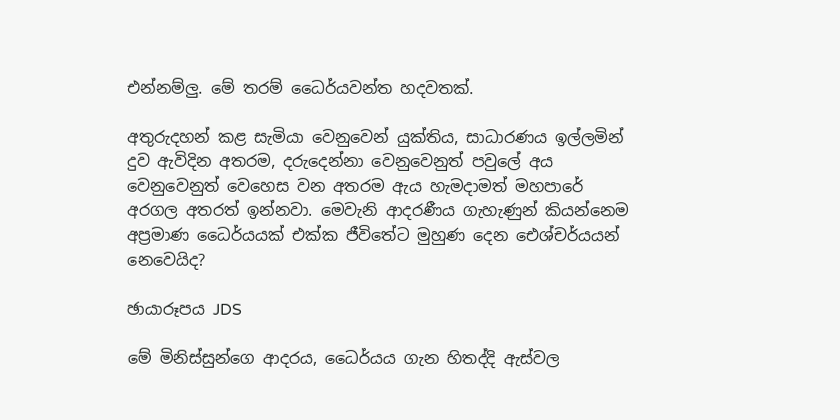එන්නම්ලු. මේ තරම් ධෛර්යවන්ත හදවතක්.

අතුරුදහන් කළ සැමියා වෙනුවෙන් යුක්තිය, සාධාරණය ඉල්ලමින් දුව ඇවිදින අතරම, දරුදෙන්නා වෙනුවෙනුත් පවුලේ අය වෙනුවෙනුත් වෙහෙස වන අතරම ඇය හැමදාමත් මහපාරේ අරගල අතරත් ඉන්නවා. මෙවැනි ආදරණීය ගැහැණුන් කියන්නෙම අප්‍රමාණ ධෛර්යයක් එක්ක ජීවිතේට මුහුණ දෙන ඓශ්චර්යයන් නෙවෙයිද?

ඡායාරූපය JDS

මේ මිනිස්සුන්ගෙ ආදරය, ධෛර්යය ගැන හිතද්දි ඇස්වල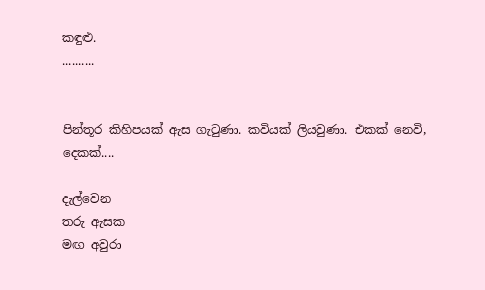කඳුළු.
..........


පින්තූර කිහිපයක් ඇස ගැටුණා. කවියක් ලියවුණා. එකක් නෙවි, දෙකක්....

දැල්වෙන
තරු ඇසක
මඟ අවුරා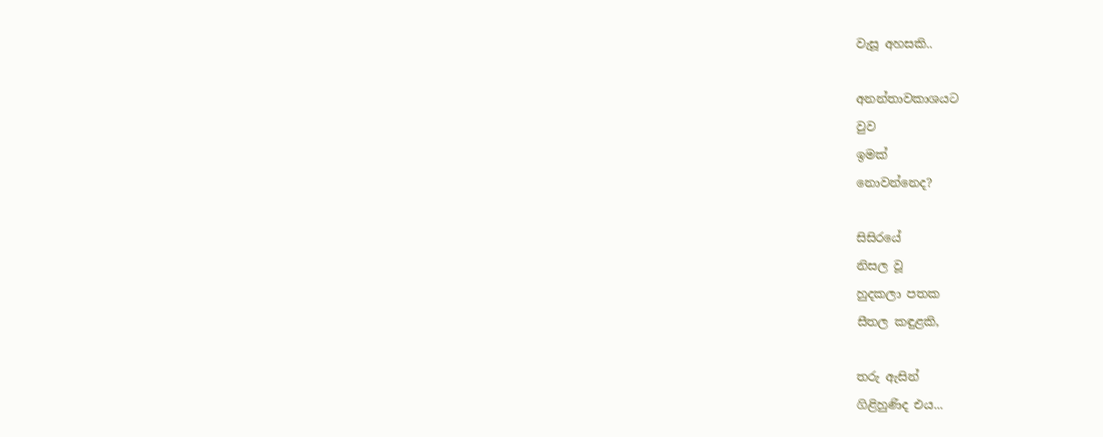වැසූ අහසකි..

අනන්තාවකාශයට
වුව
ඉමක්
නොවන්නෙද?

සිසිරයේ
නිසල වූ
හුදකලා පතක
සීතල කඳුළකි,

තරු ඇසින්
ගිළිහුණිද එය...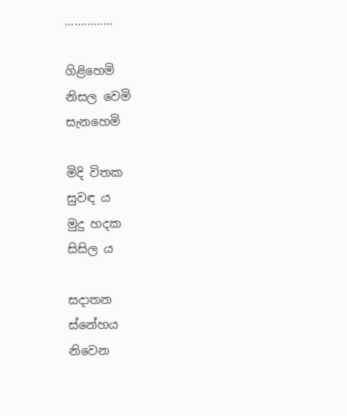...............

ගිළිහෙමි
නිසල වෙමි
සැනහෙමි

මිදි විතක
සුවඳ ය
මුදු හදක
සිසිල ය

සදාතන
ස්නේහය
නිවෙන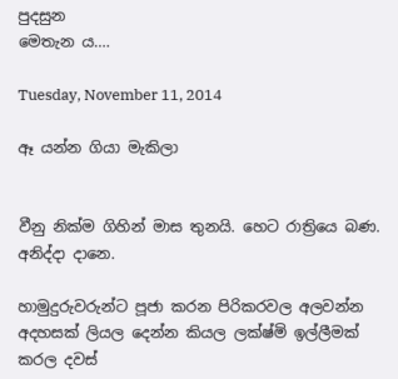පුදසුන
මෙතැන ය....

Tuesday, November 11, 2014

ඈ යන්න ගියා මැකිලා


වීනු නික්ම ගිහින් මාස තුනයි. හෙට රාත්‍රියෙ බණ. අනිද්දා දානෙ.

හාමුදුරුවරුන්ට පූජා කරන පිරිකරවල අලවන්න අදහසක් ලියල දෙන්න කියල ලක්ෂ්මි ඉල්ලීමක් කරල දවස්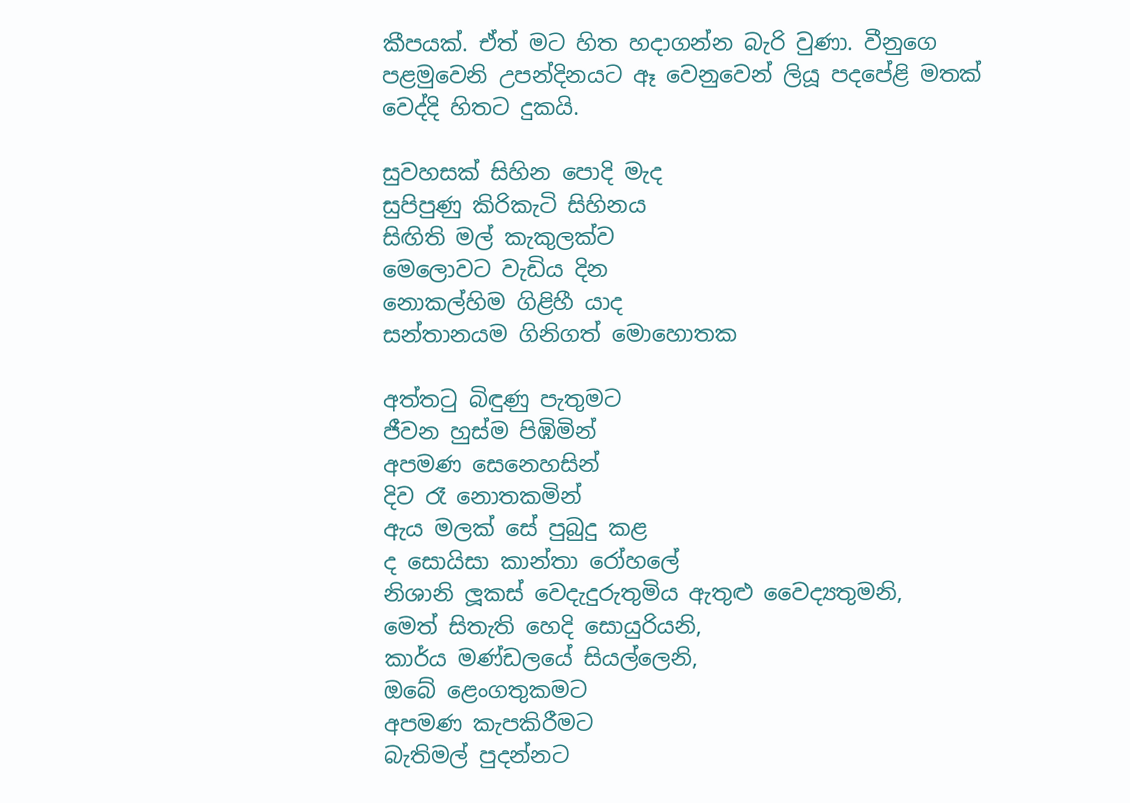කීපයක්. ඒත් මට හිත හදාගන්න බැරි වුණා. වීනුගෙ පළමුවෙනි උපන්දිනයට ඈ වෙනුවෙන් ලියූ පදපේළි මතක් වෙද්දි හිතට දුකයි.

සුවහසක් සිහින පොදි මැද
සුපිපුණු කිරිකැටි සිහිනය
සිඟිති මල් කැකුලක්ව
මෙලොවට වැඩිය දින
නොකල්හිම ගිළිහී යාද
සන්තානයම ගිනිගත් මොහොතක

අත්තටු බිඳුණු පැතුමට
ජීවන හුස්ම පිඹිමින්
අපමණ සෙනෙහසින්
දිව රෑ නොතකමින්
ඇය මලක් සේ පුබුදු කළ
ද සොයිසා කාන්තා රෝහලේ
නිශානි ලූකස් වෙදැදුරුතුමිය ඇතුළු වෛද්‍යතුමනි,
මෙත් සිතැති හෙදි සොයුරියනි,
කාර්ය මණ්ඩලයේ සියල්ලෙනි,
ඔබේ ළෙංගතුකමට
අපමණ කැපකිරීමට
බැතිමල් පුදන්නට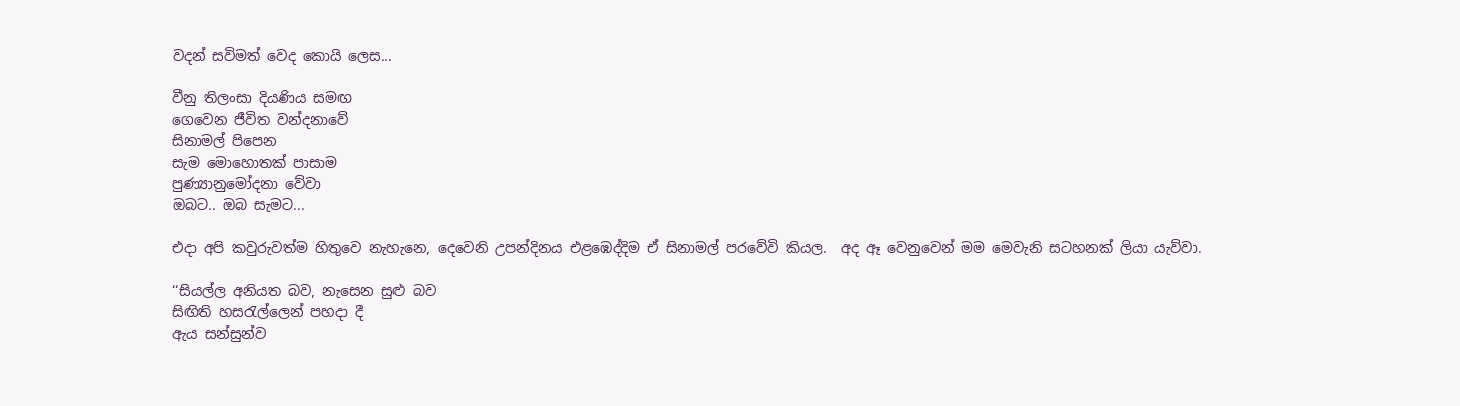වදන් සවිමත් වෙද කොයි ලෙස...

වීනු තිලංසා දියණිය සමඟ
ගෙවෙන ජීවිත වන්දනාවේ
සිනාමල් පිපෙන
සැම මොහොතක් පාසාම
පුණ්‍යානුමෝදනා වේවා
ඔබට.. ඔබ සැමට...

එදා අපි කවුරුවත්ම හිතුවෙ නැහැනෙ, දෙවෙනි උපන්දිනය එළඹෙද්දිම ඒ සිනාමල් පරවේවි කියල.  අද ඈ වෙනුවෙන් මම මෙවැනි සටහනක් ලියා යැව්වා.

‘‘සියල්ල අනියත බව, නැසෙන සුළු බව
සිඟිති හසරැල්ලෙන් පහදා දී
ඇය සන්සුන්ව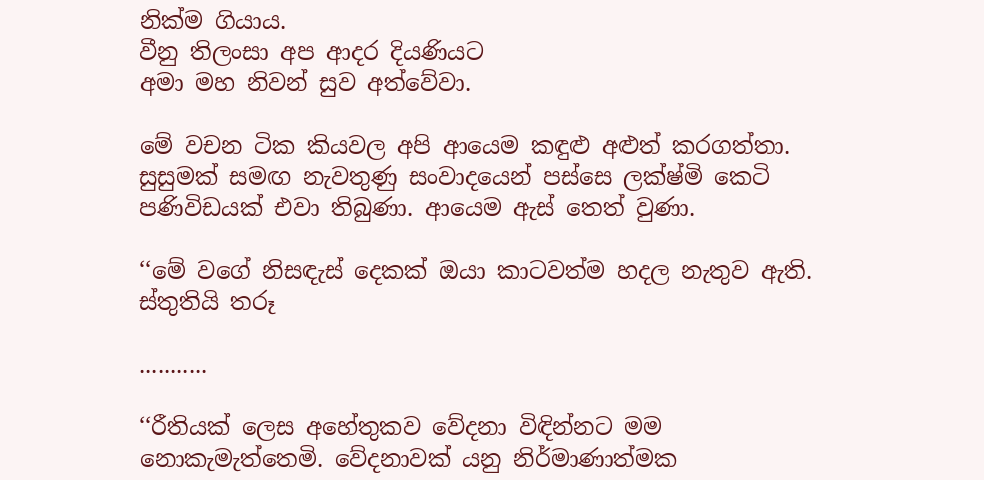නික්ම ගියාය.
වීනු තිලංසා අප ආදර දියණියට
අමා මහ නිවන් සුව අත්වේවා.

මේ වචන ටික කියවල අපි ආයෙම කඳුළු අළුත් කරගත්තා. සුසුමක් සමඟ නැවතුණු සංවාදයෙන් පස්සෙ ලක්ෂ්මි කෙටි පණිවිඩයක් එවා තිබුණා. ආයෙම ඇස් තෙත් වුණා.

‘‘මේ වගේ නිසඳැස් දෙකක් ඔයා කාටවත්ම හදල නැතුව ඇති. ස්තුතියි තරූ

...........

‘‘රීතියක් ලෙස අහේතුකව වේදනා විඳින්නට මම නොකැමැත්තෙමි. වේදනාවක් යනු නිර්මාණාත්මක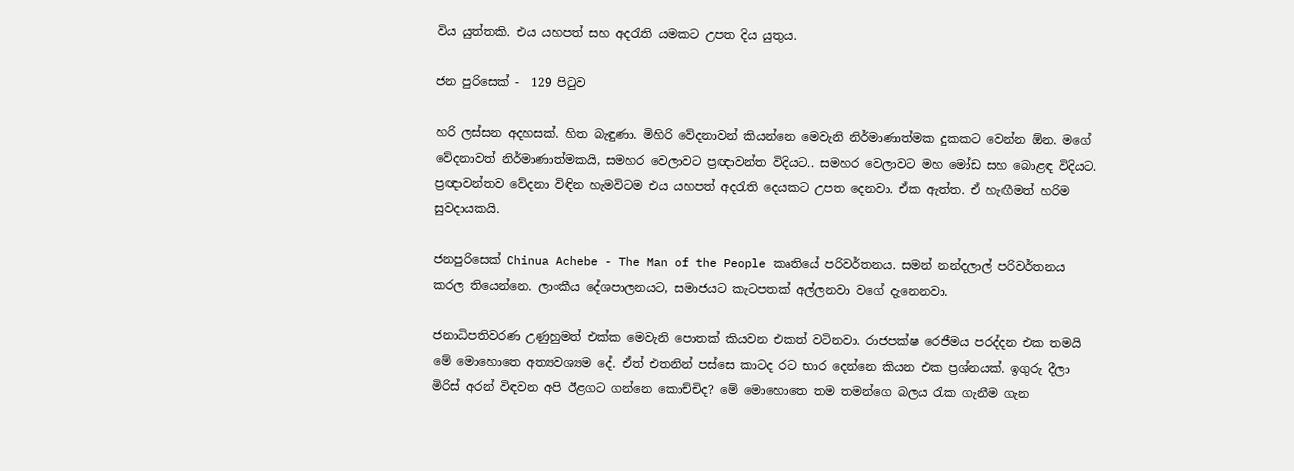විය යුත්තකි. එය යහපත් සහ අදරැති යමකට උපත දිය යුතුය.

ජන පුරිසෙක් -  129 පිටුව

හරි ලස්සන අදහසක්. හිත බැඳුණා. මිහිරි වේදනාවන් කියන්නෙ මෙවැනි නිර්මාණාත්මක දුකකට වෙන්න ඕන. මගේ වේදනාවත් නිර්මාණාත්මකයි, සමහර වෙලාවට ප්‍රඥාවන්ත විදියට.. සමහර වෙලාවට මහ මෝඩ සහ බොළඳ විදියට. ප්‍රඥාවන්තව වේදනා විඳින හැමවිටම එය යහපත් අදරැති දෙයකට උපත දෙනවා. ඒක ඇත්ත. ඒ හැඟීමත් හරිම සුවදායකයි.

ජනපුරිසෙක් Chinua Achebe - The Man of the People කෘතියේ පරිවර්තනය. සමන් නන්දලාල් පරිවර්තනය කරල තියෙන්නෙ. ලාංකීය දේශපාලනයට, සමාජයට කැටපතක් අල්ලනවා වගේ දැනෙනවා.

ජනාධිපතිවරණ උණුහුමත් එක්ක මෙවැනි පොතක් කියවන එකත් වටිනවා. රාජපක්ෂ රෙජීමය පරද්දන එක තමයි මේ මොහොතෙ අත්‍යවශ්‍යම දේ. ඒත් එතනින් පස්සෙ කාටද රට භාර දෙන්නෙ කියන එක ප්‍රශ්නයක්. ඉගුරු දීලා මිරිස් අරන් විඳවන අපි ඊළගට ගන්නෙ කොච්චිද? මේ මොහොතෙ තම තමන්ගෙ බලය රැක ගැනීම ගැන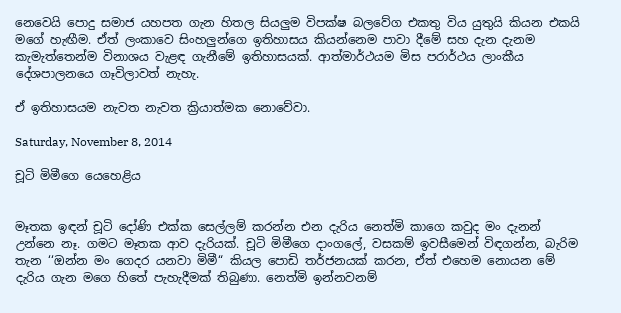නෙවෙයි පොදු සමාජ යහපත ගැන හිතල සියලුම විපක්ෂ බලවේග එකතු විය යුතුයි කියන එකයි මගේ හැඟීම. ඒත් ලංකාවෙ සිංහලුන්ගෙ ඉතිහාසය කියන්නෙම පාවා දීමේ සහ දැන දැනම කැමැත්තෙන්ම විනාශය වැළඳ ගැනීමේ ඉතිහාසයක්. ආත්මාර්ථයම මිස පරාර්ථය ලාංකීය දේශපාලනයෙ ගෑවිලාවත් නැහැ.

ඒ ඉතිහාසයම නැවත නැවත ක්‍රියාත්මක නොවේවා.

Saturday, November 8, 2014

චූටි මිමීගෙ යෙහෙළිය


මෑතක ඉඳන් චූටි දෝණි එක්ක සෙල්ලම් කරන්න එන දැරිය නෙත්මි කාගෙ කවුද මං දැනන් උන්නෙ නෑ. ගමට මෑතක ආව දැරියක්. චූටි මිමීගෙ දාංගලේ, වසකම් ඉවසීමෙන් විඳගන්න, බැරිම තැන ‘‘ඔන්න මං ගෙදර යනවා මිමී“ කියල පොඩි තර්ජනයක් කරන, ඒත් එහෙම නොයන මේ දැරිය ගැන මගෙ හිතේ පැහැදීමක් තිබුණා. නෙත්මි ඉන්නවනම්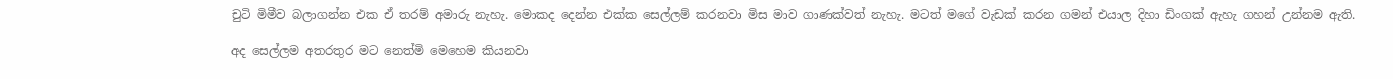චුටි මිමීව බලාගන්න එක ඒ තරම් අමාරු නැහැ. මොකද දෙන්න එක්ක සෙල්ලම් කරනවා මිස මාව ගාණක්වත් නැහැ. මටත් මගේ වැඩක් කරන ගමන් එයාල දිහා ඩිංගක් ඇහැ ගහන් උන්නම ඇති.

අද සෙල්ලම අතරතුර මට නෙත්මි මෙහෙම කියනවා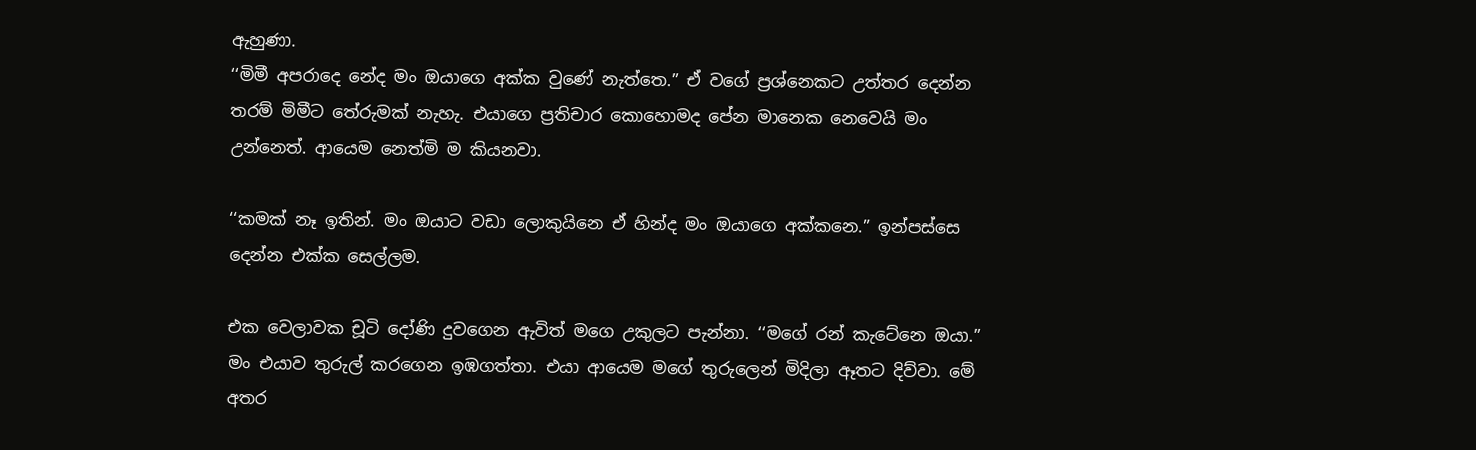ඇහුණා.
‘‘මිමී අපරාදෙ නේද මං ඔයාගෙ අක්ක වුණේ නැත්තෙ.” ඒ වගේ ප්‍රශ්නෙකට උත්තර දෙන්න තරම් මිමීට තේරුමක් නැහැ. එයාගෙ ප්‍රතිචාර කොහොමද පේන මානෙක නෙවෙයි මං උන්නෙත්. ආයෙම නෙත්මි ම කියනවා.

‘‘කමක් නෑ ඉතින්. මං ඔයාට වඩා ලොකුයිනෙ ඒ හින්ද මං ඔයාගෙ අක්කනෙ.” ඉන්පස්සෙ දෙන්න එක්ක සෙල්ලම.

එක වෙලාවක චූටි දෝණි දුවගෙන ඇවිත් මගෙ උකුලට පැන්නා. ‘‘මගේ රන් කැටේනෙ ඔයා.” මං එයාව තුරුල් කරගෙන ඉඹගත්තා. එයා ආයෙම මගේ තුරුලෙන් මිදිලා ඈතට දිව්වා. මේ අතර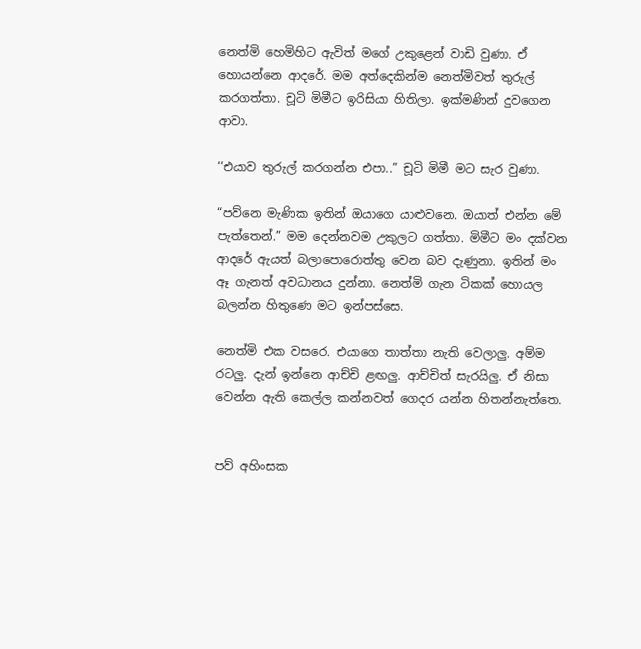නෙත්මි හෙමිහිට ඇවිත් මගේ උකුළෙන් වාඩි වුණා. ඒ හොයන්නෙ ආදරේ. මම අත්දෙකින්ම නෙත්මිවත් තුරුල් කරගත්තා. චූටි මිමීට ඉරිසියා හිතිලා. ඉක්මණින් දුවගෙන ආවා.

‘‘එයාව තුරුල් කරගන්න එපා..” චූටි මිමී මට සැර වුණා.

“පව්නෙ මැණික ඉතින් ඔයාගෙ යාළුවනෙ. ඔයාත් එන්න මේ පැත්තෙන්.” මම දෙන්නවම උකුලට ගත්තා. මිමීට මං දක්වන ආදරේ ඇයත් බලාපොරොත්තු වෙන බව දැණුනා. ඉතින් මං ඈ ගැනත් අවධානය දුන්නා. නෙත්මි ගැන ටිකක් හොයල බලන්න හිතුණෙ මට ඉන්පස්සෙ.

නෙත්මි එක වසරෙ. එයාගෙ තාත්තා නැති වෙලාලු. අම්ම රටලු. දැන් ඉන්නෙ ආච්චි ළඟලු. ආච්චිත් සැරයිලු. ඒ නිසා වෙන්න ඇති කෙල්ල කන්නවත් ගෙදර යන්න හිතන්නැත්තෙ.


පව් අහිංසක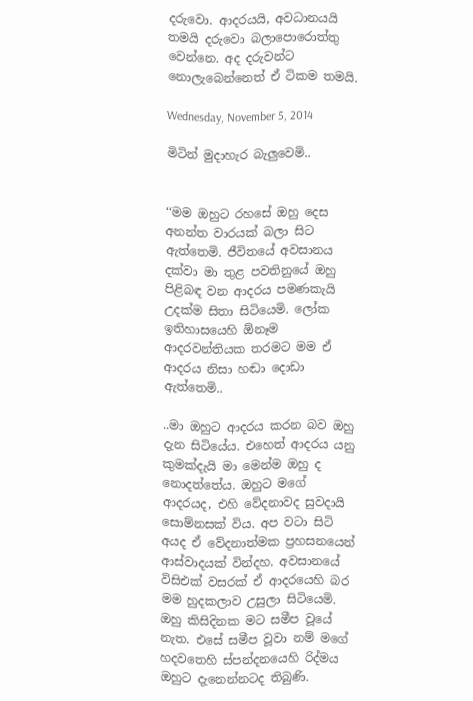දරුවො. ආදරයයි, අවධානයයි තමයි දරුවො බලාපොරොත්තු වෙන්නෙ. අද දරුවන්ට නොලැබෙන්නෙත් ඒ ටිකම තමයි.

Wednesday, November 5, 2014

මිටින් මුදාහැර බැලුවෙමි..


‘‘මම ඔහුට රහසේ ඔහු දෙස අනන්ත වාරයක් බලා සිට ඇත්තෙමි. ජීවිතයේ අවසානය දක්වා මා තුළ පවතිනුයේ ඔහු පිළිබඳ වන ආදරය පමණකැයි උදක්ම සිතා සිටියෙමි. ලෝක ඉතිහාසයෙහි ඕනෑම ආදරවන්තියක තරමට මම ඒ ආදරය නිසා හඬා දොඩා ඇත්තෙමි..

..මා ඔහුට ආදරය කරන බව ඔහු දැන සිටියේය. එහෙත් ආදරය යනු කුමක්දැයි මා මෙන්ම ඔහු ද නොදත්තේය. ඔහුට මගේ ආදරයද, එහි වේදනාවද සුවදායි සොම්නසක් විය. අප වටා සිටි අයද ඒ වේදනාත්මක ප්‍රහසනයෙන් ආස්වාදයක් වින්දහ. අවසානයේ විසිඑක් වසරක් ඒ ආදරයෙහි බර මම හුදකලාව උසුලා සිටියෙමි. ඔහු කිසිදිනක මට සමීප වූයේ නැත. එසේ සමීප වූවා නම් මගේ හදවතෙහි ස්පන්දනයෙහි රිද්මය ඔහුට දැනෙන්නටද තිබුණි.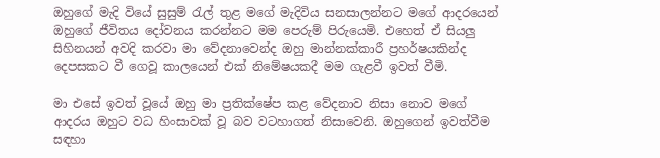ඔහුගේ මැදි වියේ සුසුම් රැල් තුළ මගේ මැදිවිය සනසාලන්නට මගේ ආදරයෙන් ඔහුගේ ජීවිතය දෝවනය කරන්නට මම පෙරුම් පිරුයෙමි. එහෙත් ඒ සියලු සිහිනයන් අවදි කරවා මා වේදනාවෙන්ද ඔහු මාන්නක්කාරී ප්‍රහර්ෂයකින්ද දෙපසකට වී ගෙවූ කාලයෙන් එක් නිමේෂයකදී මම ගැළවී ඉවත් වීමි.

මා එසේ ඉවත් වූයේ ඔහු මා ප්‍රතික්ෂේප කළ වේදනාව නිසා නොව මගේ ආදරය ඔහුට වධ හිංසාවක් වූ බව වටහාගත් නිසාවෙනි. ඔහුගෙන් ඉවත්වීම සඳහා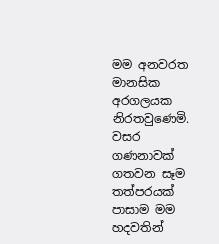මම අනවරත මානසික අරගලයක නිරතවුණෙමි. වසර ගණනාවක් ගතවන සෑම තත්පරයක් පාසාම මම හදවතින්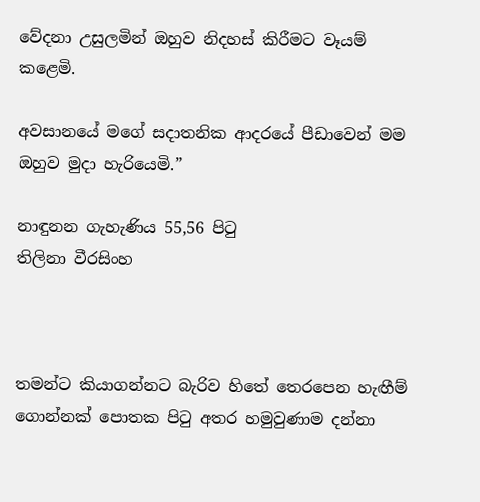වේදනා උසුලමින් ඔහුව නිදහස් කිරීමට වෑයම් කළෙමි.

අවසානයේ මගේ සදාතනික ආදරයේ පීඩාවෙන් මම ඔහුව මුදා හැරියෙමි.”

නාඳුනන ගැහැණිය 55,56 පිටු
තිලිනා වීරසිංහ



තමන්ට කියාගන්නට බැරිව හිතේ තෙරපෙන හැඟීම් ගොන්නක් පොතක පිටු අතර හමුවුණාම දන්නා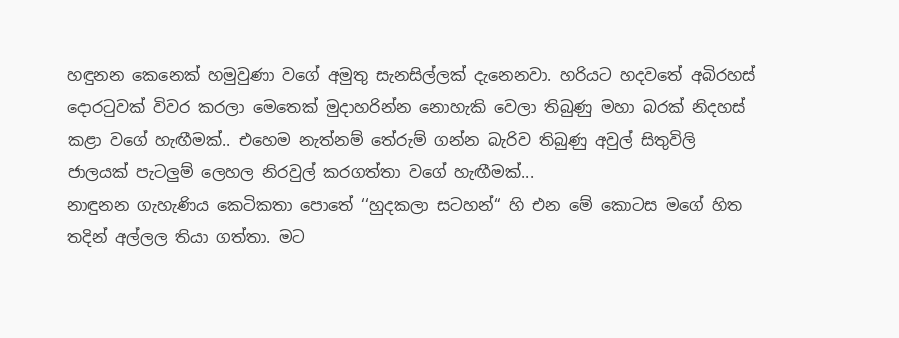හඳුනන කෙනෙක් හමුවුණා වගේ අමුතු සැනසිල්ලක් දැනෙනවා. හරියට හදවතේ අබිරහස් දොරටුවක් විවර කරලා මෙතෙක් මුදාහරින්න නොහැකි වෙලා තිබුණු මහා බරක් නිදහස් කළා වගේ හැඟීමක්.. එහෙම නැත්නම් තේරුම් ගන්න බැරිව තිබුණු අවුල් සිතුවිලි ජාලයක් පැටලුම් ලෙහල නිරවුල් කරගත්තා වගේ හැඟීමක්...
නාඳුනන ගැහැණිය කෙටිකතා පොතේ ‘‘හුදකලා සටහන්“ හි එන මේ කොටස මගේ හිත තදින් අල්ලල තියා ගත්තා. මට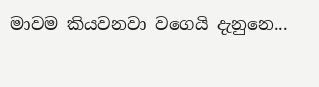මාවම කියවනවා වගෙයි දැනුනෙ...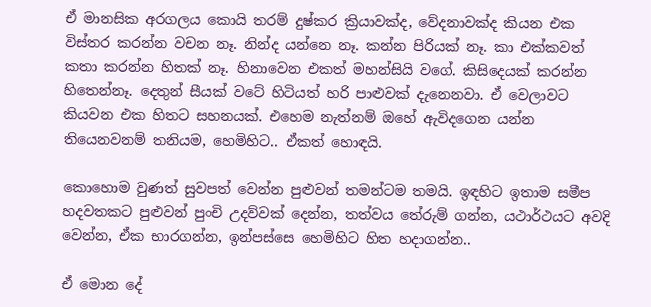ඒ මානසික අරගලය කොයි තරම් දුෂ්කර ක්‍රියාවක්ද, වේදනාවක්ද කියන එක විස්තර කරන්න වචන නෑ. නින්ද යන්නෙ නෑ. කන්න පිරියක් නෑ. කා එක්කවත් කතා කරන්න හිතක් නෑ. හිනාවෙන එකත් මහන්සියි වගේ. කිසිදෙයක් කරන්න හිතෙන්නෑ. දෙතුන් සීයක් වටේ හිටියත් හරි පාළුවක් දැනෙනවා. ඒ වෙලාවට කියවන එක හිතට සහනයක්. එහෙම නැත්නම් ඔහේ ඇවිදගෙන යන්න තියෙනවනම් තනියම, හෙමිහිට.. ඒකත් හොඳයි.

කොහොම වුණත් සුවපත් වෙන්න පුළුවන් තමන්ටම තමයි. ඉඳහිට ඉතාම සමීප හදවතකට පුළුවන් පුංචි උදව්වක් දෙන්න, තත්වය තේරුම් ගන්න, යථාර්ථයට අවදි වෙන්න, ඒක භාරගන්න, ඉන්පස්සෙ හෙමිහිට හිත හදාගන්න..

ඒ මොන දේ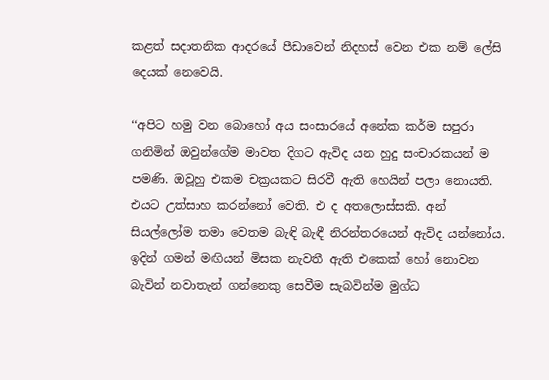කළත් සදාතනික ආදරයේ පීඩාවෙන් නිදහස් වෙන එක නම් ලේසි දෙයක් නෙවෙයි.

‘‘අපිට හමු වන බොහෝ අය සංසාරයේ අනේක කර්ම සපුරා ගනිමින් ඔවුන්ගේම මාවත දිගට ඇවිද යන හුදු සංචාරකයන් ම පමණි. ඔවූහු එකම චක්‍රයකට සිරවී ඇති හෙයින් පලා නොයති. එයට උත්සාහ කරන්නෝ වෙති. එ ද අතලොස්සකි. අන් සියල්ලෝම තමා වෙතම බැඳි බැඳී නිරන්තරයෙන් ඇවිද යන්නෝය. ඉදින් ගමන් මඟියන් මිසක නැවතී ඇති එකෙක් හෝ නොවන බැවින් නවාතැන් ගන්නෙකු සෙවීම සැබවින්ම මුග්ධ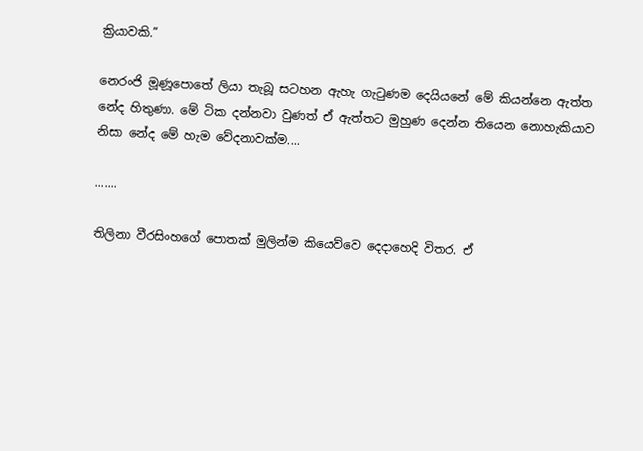ක්‍රියාවකි.”

නෙරංජි මූණූපොතේ ලියා තැබූ සටහන ඇහැ ගැටුණම දෙයියනේ මේ කියන්නෙ ඇත්ත නේද හිතුණා. මේ ටික දන්නවා වුණත් ඒ ඇත්තට මුහුණ දෙන්න තියෙන නොහැකියාව නිසා නේද මේ හැම වේදනාවක්ම....

.......

තිලිනා වීරසිංහගේ පොතක් මුලින්ම කියෙව්වෙ දෙදාහෙදි විතර. ඒ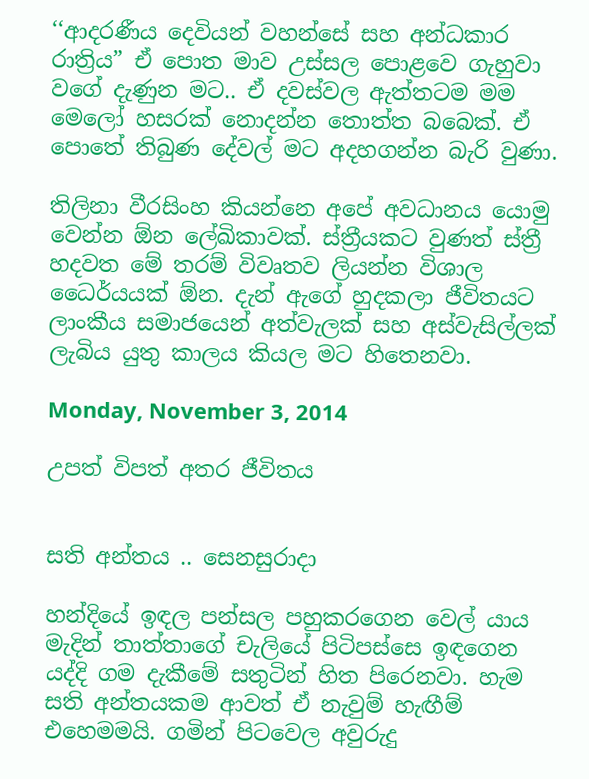‘‘ආදරණීය දෙවියන් වහන්සේ සහ අන්ධකාර රාත්‍රිය” ඒ පොත මාව උස්සල පොළවෙ ගැහුවා වගේ දැණුන මට.. ඒ දවස්වල ඇත්තටම මම මෙලෝ හසරක් නොදන්න තොත්ත බබෙක්. ඒ පොතේ තිබුණ දේවල් මට අදහගන්න බැරි වුණා.

තිලිනා වීරසිංහ කියන්නෙ අපේ අවධානය යොමු වෙන්න ඕන ලේඛිකාවක්. ස්ත්‍රීයකට වුණත් ස්ත්‍රී හදවත මේ තරම් විවෘතව ලියන්න විශාල ධෛර්යයක් ඕන. දැන් ඇගේ හුදකලා ජීවිතයට ලාංකීය සමාජයෙන් අත්වැලක් සහ අස්වැසිල්ලක් ලැබිය යුතු කාලය කියල මට හිතෙනවා.

Monday, November 3, 2014

උපත් විපත් අතර ජීවිතය


සති අන්තය .. සෙනසුරාදා

හන්දියේ ඉඳල පන්සල පහුකරගෙන වෙල් යාය මැදින් තාත්තාගේ චැලියේ පිටිපස්සෙ ඉඳගෙන යද්දි ගම දැකීමේ සතුටින් හිත පිරෙනවා. හැම සති අන්තයකම ආවත් ඒ නැවුම් හැඟීම් එහෙමමයි. ගමින් පිටවෙල අවුරුදු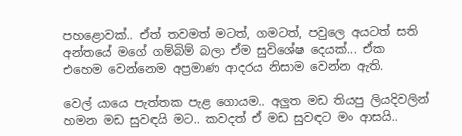පහළොවක්.. ඒත් තවමත් මටත්, ගමටත්, පවුලෙ අයටත් සති අන්තයේ මගේ ගම්බිම් බලා ඒම සුවිශේෂ දෙයක්... ඒක එහෙම වෙන්නෙම අප්‍රමාණ ආදරය නිසාම වෙන්න ඇති.

වෙල් යායෙ පැත්තක පැළ ගොයම.. අලුත මඩ තියපු ලියදිවලින් හමන මඩ සුවඳයි මට.. කවදත් ඒ මඩ සුවඳට මං ආසයි..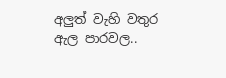අලුත් වැහි වතුර ඇල පාරවල..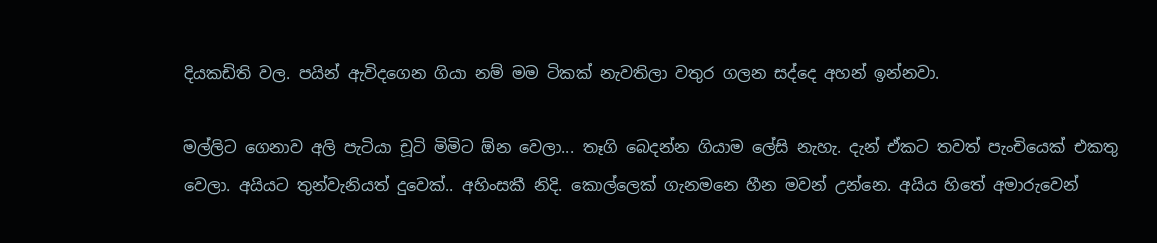දියකඩිති වල. පයින් ඇවිදගෙන ගියා නම් මම ටිකක් නැවතිලා වතුර ගලන සද්දෙ අහන් ඉන්නවා.

මල්ලිට ගෙනාව අලි පැටියා චූටි මිමිට ඕන වෙලා... තෑගි බෙදන්න ගියාම ලේසි නැහැ. දැන් ඒකට තවත් පැංචියෙක් එකතු වෙලා. අයියට තුන්වැනියත් දුවෙක්.. අහිංසකී නිදි. කොල්ලෙක් ගැනමනෙ හීන මවන් උන්නෙ. අයිය හිතේ අමාරුවෙන්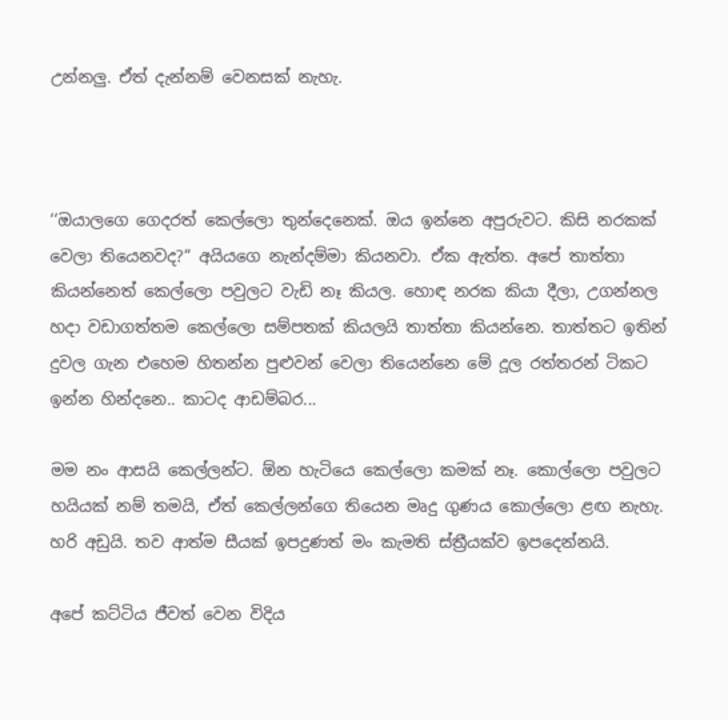උන්නලු. ඒත් දැන්නම් වෙනසක් නැහැ.



‘‘ඔයාලගෙ ගෙදරත් කෙල්ලො තුන්දෙනෙක්. ඔය ඉන්නෙ අපුරුවට. කිසි නරකක් වෙලා තියෙනවද?“ අයියගෙ නැන්දම්මා කියනවා. ඒක ඇත්ත. අපේ තාත්තා කියන්නෙත් කෙල්ලො පවුලට වැඩි නෑ කියල. හොඳ නරක කියා දීලා, උගන්නල හදා වඩාගත්තම කෙල්ලො සම්පතක් කියලයි තාත්තා කියන්නෙ. තාත්තට ඉතින් දුවල ගැන එහෙම හිතන්න පුළුවන් වෙලා තියෙන්නෙ මේ දූල රත්තරන් ටිකට ඉන්න හින්දනෙ.. කාටද ආඩම්බර...

මම නං ආසයි කෙල්ලන්ට. ඕන හැටියෙ කෙල්ලො කමක් නෑ. කොල්ලො පවුලට හයියක් නම් තමයි, ඒත් කෙල්ලන්ගෙ තියෙන මෘදු ගුණය කොල්ලො ළඟ නැහැ. හරි අඩුයි. තව ආත්ම සීයක් ඉපදුණත් මං කැමති ස්ත්‍රීයක්ව ඉපදෙන්නයි.

අපේ කට්ටිය ජීවත් වෙන විදිය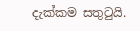දැක්කම සතුටුයි.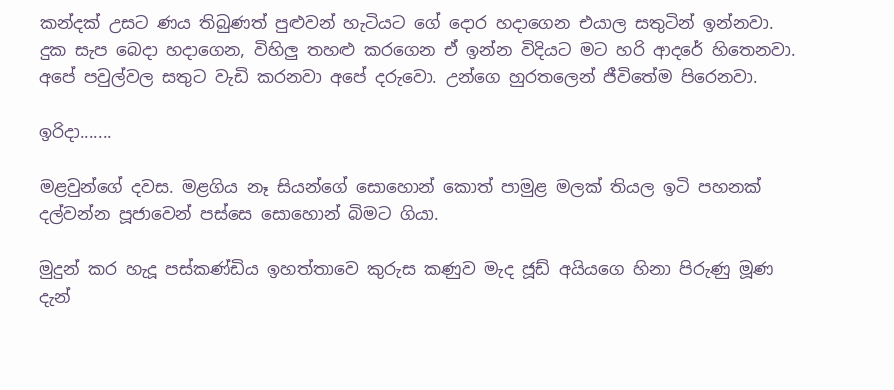කන්දක් උසට ණය තිබුණත් පුළුවන් හැටියට ගේ දොර හදාගෙන එයාල සතුටින් ඉන්නවා. දුක සැප බෙදා හදාගෙන, විහිලු තහළු කරගෙන ඒ ඉන්න විදියට මට හරි ආදරේ හිතෙනවා. අපේ පවුල්වල සතුට වැඩි කරනවා අපේ දරුවො. උන්ගෙ හුරතලෙන් ජීවිතේම පිරෙනවා.

ඉරිදා.......

මළවුන්ගේ දවස. මළගිය නෑ සියන්ගේ සොහොන් කොත් පාමුළ මලක් තියල ඉටි පහනක් දල්වන්න පූජාවෙන් පස්සෙ සොහොන් බිමට ගියා.

මුදුන් කර හැදූ පස්කණ්ඩිය ඉහත්තාවෙ කුරුස කණුව මැද ජූඩ් අයියගෙ හිනා පිරුණු මූණ දැන්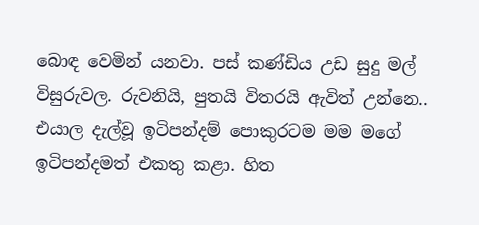බොඳ වෙමින් යනවා. පස් කණ්ඩිය උඩ සුදු මල් විසුරුවල. රුවනියි, පුතයි විතරයි ඇවිත් උන්නෙ.. එයාල දැල්වූ ඉටිපන්දම් පොකුරටම මම මගේ ඉටිපන්දමත් එකතු කළා. හිත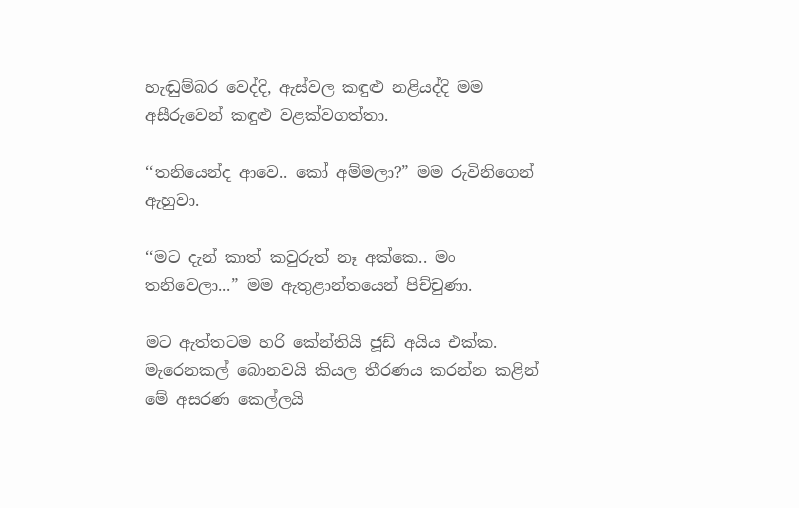හැඬුම්බර වෙද්දි, ඇස්වල කඳුළු නළියද්දි මම අසීරුවෙන් කඳුළු වළක්වගත්තා.

‘‘තනියෙන්ද ආවෙ.. කෝ අම්මලා?” මම රුවිනිගෙන් ඇහුවා.

‘‘මට දැන් කාත් කවුරුත් නෑ අක්කෙ.. මං තනිවෙලා...” මම ඇතුළාන්තයෙන් පිච්චුණා.

මට ඇත්තටම හරි කේන්තියි ජූඩ් අයිය එක්ක. මැරෙනකල් බොනවයි කියල තීරණය කරන්න කළින් මේ අසරණ කෙල්ලයි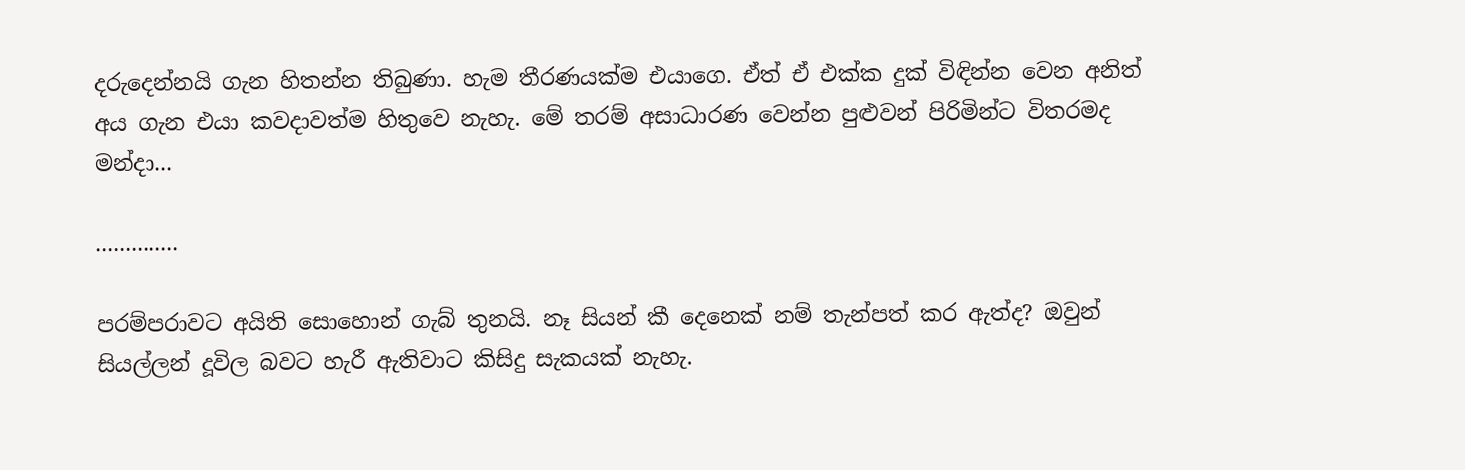දරුදෙන්නයි ගැන හිතන්න තිබුණා. හැම තීරණයක්ම එයාගෙ. ඒත් ඒ එක්ක දුක් විඳින්න වෙන අනිත් අය ගැන එයා කවදාවත්ම හිතුවෙ නැහැ. මේ තරම් අසාධාරණ වෙන්න පුළුවන් පිරිමින්ට විතරමද මන්දා...

..............

පරම්පරාවට අයිති සොහොන් ගැබ් තුනයි. නෑ සියන් කී දෙනෙක් නම් තැන්පත් කර ඇත්ද? ඔවුන් සියල්ලන් දූවිල බවට හැරී ඇතිවාට කිසිදු සැකයක් නැහැ.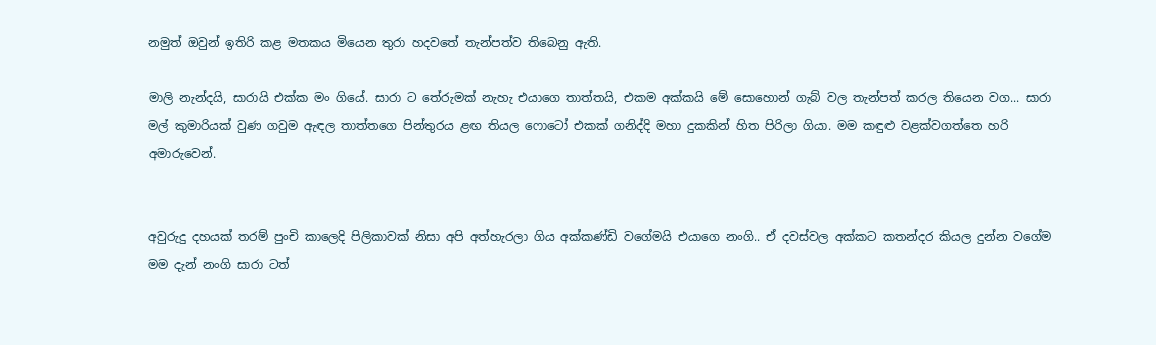නමුත් ඔවුන් ඉතිරි කළ මතකය මියෙන තුරා හදවතේ තැන්පත්ව තිබෙනු ඇති.

මාලි නැන්දයි, සාරායි එක්ක මං ගියේ. සාරා ට තේරුමක් නැහැ එයාගෙ තාත්තයි, එකම අක්කයි මේ සොහොන් ගැබ් වල තැන්පත් කරල තියෙන වග... සාරා මල් කුමාරියක් වුණ ගවුම ඇඳල තාත්තගෙ පින්තුරය ළඟ තියල ෆොටෝ එකක් ගනිද්දි මහා දුකකින් හිත පිරිලා ගියා. මම කඳුළු වළක්වගත්තෙ හරි අමාරුවෙන්.


අවුරුදු දහයක් තරම් පුංචි කාලෙදි පිලිකාවක් නිසා අපි අත්හැරලා ගිය අක්කණ්ඩි වගේමයි එයාගෙ නංගි.. ඒ දවස්වල අක්කට කතන්දර කියල දුන්න වගේම මම දැන් නංගි සාරා ටත්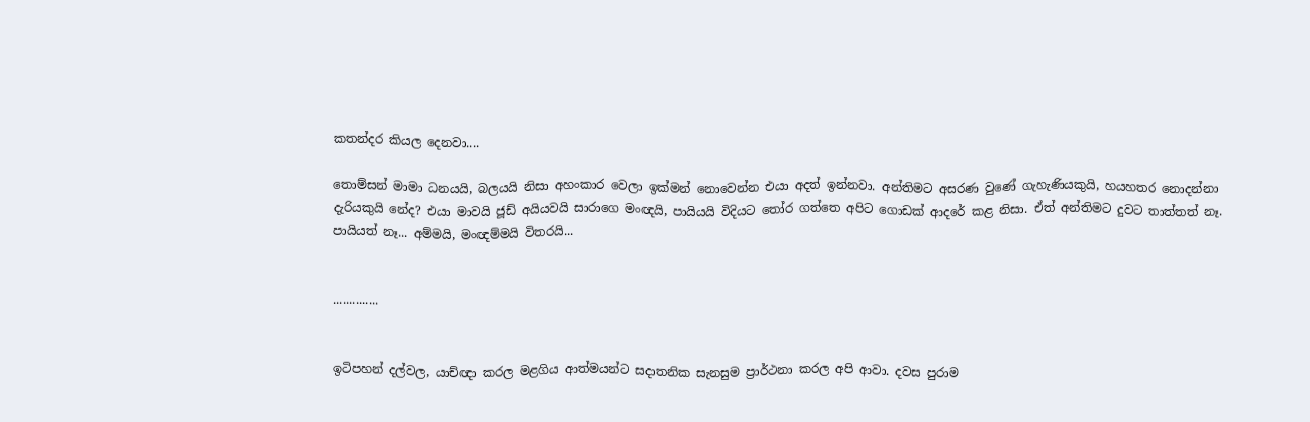කතන්දර කියල දෙනවා....

තොම්සන් මාමා ධනයයි, බලයයි නිසා අහංකාර වෙලා ඉක්මන් නොවෙන්න එයා අදත් ඉන්නවා. අන්තිමට අසරණ වුණේ ගැහැණියකුයි, හයහතර නොදන්නා දැරියකුයි නේද? එයා මාවයි ජූඩ් අයියවයි සාරාගෙ මංඥයි, පායියයි විදියට තෝර ගත්තෙ අපිට ගොඩක් ආදරේ කළ නිසා. ඒත් අන්තිමට දුවට තාත්තත් නෑ. පායියත් නෑ... අම්මයි, මංඥම්මයි විතරයි...


..............


ඉටිපහන් දල්වල, යාච්ඥා කරල මළගිය ආත්මයන්ට සදාතනික සැනසුම ප්‍රාර්ථනා කරල අපි ආවා. දවස පුරාම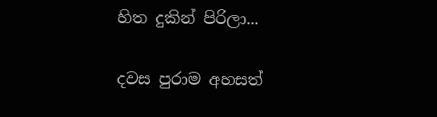හිත දුකින් පිරිලා...

දවස පුරාම අහසත්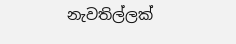නැවතිල්ලක්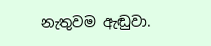නැතුවම ඇඬුවා.